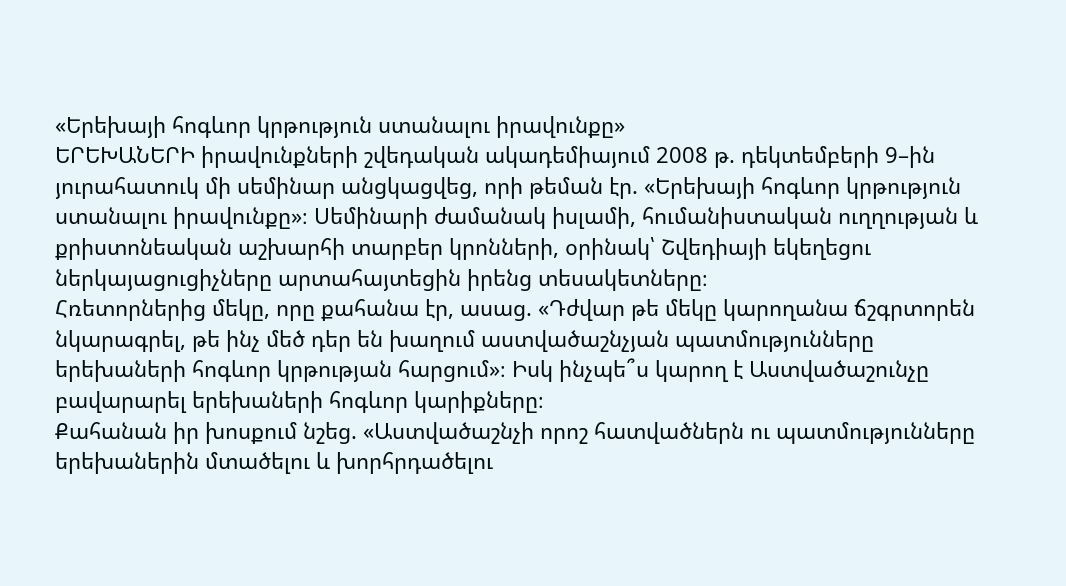«Երեխայի հոգևոր կրթություն ստանալու իրավունքը»
ԵՐԵԽԱՆԵՐԻ իրավունքների շվեդական ակադեմիայում 2008 թ. դեկտեմբերի 9–ին յուրահատուկ մի սեմինար անցկացվեց, որի թեման էր. «Երեխայի հոգևոր կրթություն ստանալու իրավունքը»։ Սեմինարի ժամանակ իսլամի, հումանիստական ուղղության և քրիստոնեական աշխարհի տարբեր կրոնների, օրինակ՝ Շվեդիայի եկեղեցու ներկայացուցիչները արտահայտեցին իրենց տեսակետները։
Հռետորներից մեկը, որը քահանա էր, ասաց. «Դժվար թե մեկը կարողանա ճշգրտորեն նկարագրել, թե ինչ մեծ դեր են խաղում աստվածաշնչյան պատմությունները երեխաների հոգևոր կրթության հարցում»։ Իսկ ինչպե՞ս կարող է Աստվածաշունչը բավարարել երեխաների հոգևոր կարիքները։
Քահանան իր խոսքում նշեց. «Աստվածաշնչի որոշ հատվածներն ու պատմությունները երեխաներին մտածելու և խորհրդածելու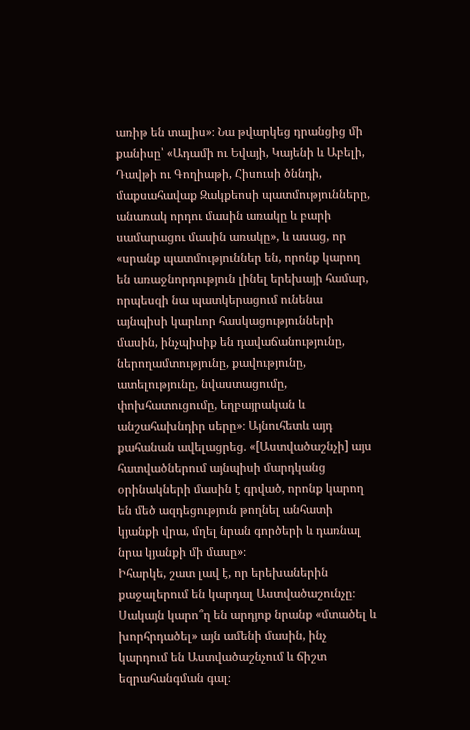առիթ են տալիս»։ Նա թվարկեց դրանցից մի քանիսը՝ «Ադամի ու Եվայի, Կայենի և Աբելի, Դավթի ու Գողիաթի, Հիսուսի ծննդի, մաքսահավաք Զակքեոսի պատմությունները, անառակ որդու մասին առակը և բարի սամարացու մասին առակը», և ասաց, որ «սրանք պատմություններ են, որոնք կարող են առաջնորդություն լինել երեխայի համար, որպեսզի նա պատկերացում ունենա այնպիսի կարևոր հասկացությունների մասին, ինչպիսիք են դավաճանությունը, ներողամտությունը, քավությունը, ատելությունը, նվաստացումը, փոխհատուցումը, եղբայրական և անշահախնդիր սերը»։ Այնուհետև այդ քահանան ավելացրեց. «[Աստվածաշնչի] այս հատվածներում այնպիսի մարդկանց օրինակների մասին է գրված, որոնք կարող են մեծ ազդեցություն թողնել անհատի կյանքի վրա, մղել նրան գործերի և դառնալ նրա կյանքի մի մասը»։
Իհարկե, շատ լավ է, որ երեխաներին քաջալերում են կարդալ Աստվածաշունչը։ Սակայն կարո՞ղ են արդյոք նրանք «մտածել և խորհրդածել» այն ամենի մասին, ինչ կարդում են Աստվածաշնչում և ճիշտ եզրահանգման գալ։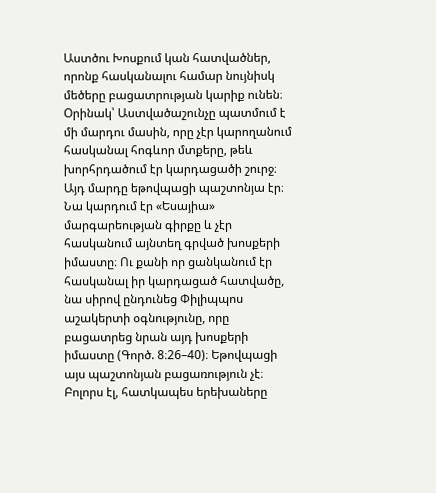Աստծու Խոսքում կան հատվածներ, որոնք հասկանալու համար նույնիսկ մեծերը բացատրության կարիք ունեն։ Օրինակ՝ Աստվածաշունչը պատմում է մի մարդու մասին, որը չէր կարողանում հասկանալ հոգևոր մտքերը, թեև խորհրդածում էր կարդացածի շուրջ։ Այդ մարդը եթովպացի պաշտոնյա էր։ Նա կարդում էր «Եսայիա» մարգարեության գիրքը և չէր հասկանում այնտեղ գրված խոսքերի իմաստը։ Ու քանի որ ցանկանում էր հասկանալ իր կարդացած հատվածը, նա սիրով ընդունեց Փիլիպպոս աշակերտի օգնությունը, որը բացատրեց նրան այդ խոսքերի իմաստը (Գործ. 8։26–40)։ Եթովպացի այս պաշտոնյան բացառություն չէ։ Բոլորս էլ, հատկապես երեխաները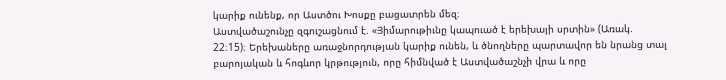կարիք ունենք, որ Աստծու Խոսքը բացատրեն մեզ։
Աստվածաշունչը զգուշացնում է. «Յիմարութիւնը կապուած է երեխայի սրտին» (Առակ. 22։15)։ Երեխաները առաջնորդության կարիք ունեն, և ծնողները պարտավոր են նրանց տալ բարոյական և հոգևոր կրթություն, որը հիմնված է Աստվածաշնչի վրա և որը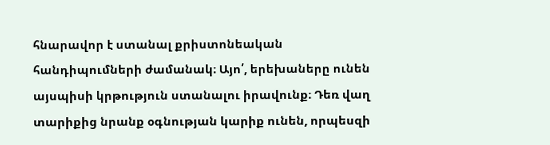հնարավոր է ստանալ քրիստոնեական հանդիպումների ժամանակ։ Այո՛, երեխաները ունեն այսպիսի կրթություն ստանալու իրավունք։ Դեռ վաղ տարիքից նրանք օգնության կարիք ունեն, որպեսզի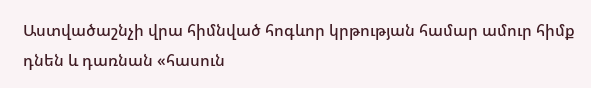Աստվածաշնչի վրա հիմնված հոգևոր կրթության համար ամուր հիմք դնեն և դառնան «հասուն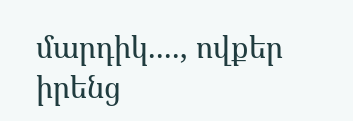մարդիկ...., ովքեր իրենց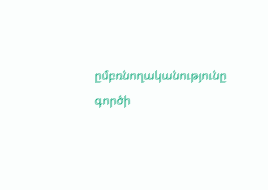ըմբռնողականությունը գործի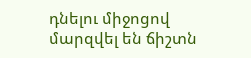դնելու միջոցով մարզվել են ճիշտն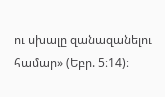ու սխալը զանազանելու համար» (Եբր. 5։14)։